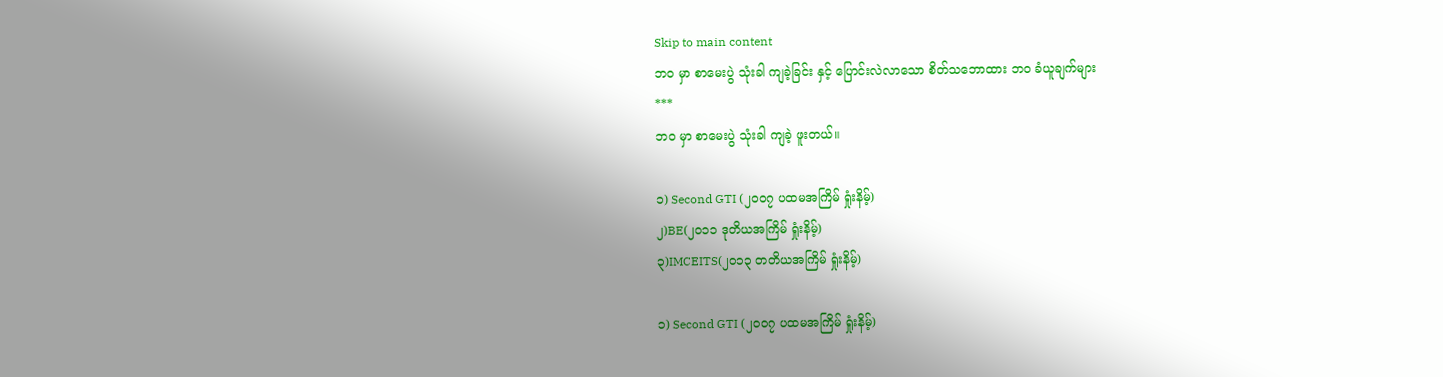Skip to main content
ဘဝ မှာ စာမေးပွဲ သုံးခါ ကျခဲ့ခြင်း နှင့် ပြောင်းလဲလာသော စိတ်သဘောထား ဘဝ ခံယူချက်များ
***
ဘဝ မှာ စာမေးပွဲ သုံးခါ ကျခဲ့ ဖူးတယ်။

၁) Second GTI (၂၀၀၇ ပထမအကြိမ် ရှုံးနိမ့်)
၂)BE(၂၀၁၁ ဒုတိယအကြိမ် ရှုံးနိမ့်)
၃)IMCEITS(၂၀၁၃ တတိယအကြိမ် ရှုံးနိမ့်)

၁) Second GTI (၂၀၀၇ ပထမအကြိမ် ရှုံးနိမ့်)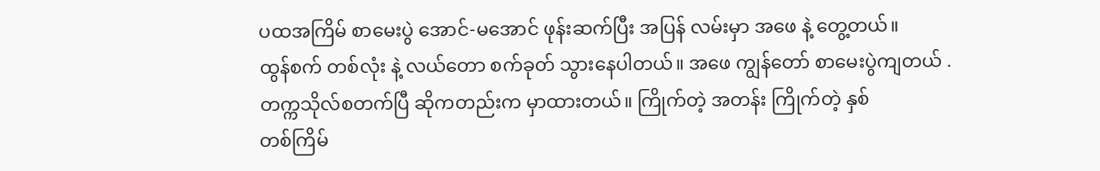ပထအကြိမ် စာမေးပွဲ အောင်-မအောင် ဖုန်းဆက်ပြီး အပြန် လမ်းမှာ အဖေ နဲ့ တွေ့တယ်။
ထွန်စက် တစ်လုံး နဲ့ လယ်တော စက်ခုတ် သွားနေပါတယ်။ အဖေ ကျွန်တော် စာမေးပွဲကျတယ် .
တက္ကသိုလ်စတက်ပြီ ဆိုကတည်းက မှာထားတယ်။ ကြိုက်တဲ့ အတန်း ကြိုက်တဲ့ နှစ်
တစ်ကြိမ်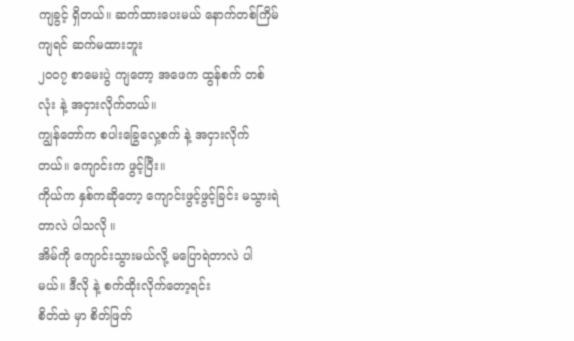ကျခွင့် ရှိတယ်။ ဆက်ထားပေးမယ် နောက်တစ်ကြိမ် ကျရင် ဆက်မထားဘူး
၂၀၀၇ စာမေးပွဲ ကျတော့ အဖေက ထွန်စက် တစ်လုံး နဲ့ အငှားလိုက်တယ်။
ကျွန်တော်က စပါးခြွေလှေ့စက် နဲ့ အငှားလိုက်တယ်။ ကျောင်းက ဖွင့်ပြီး။
ကိုယ်က နှစ်ကဆိုတော့ ကျောင်းဖွင့်ဖွင့်ခြင်း မသွားရဲတာလဲ ပါသလို ။
အိမ်ကို ကျောင်းသွားမယ်လို့ မပြောရဲတာလဲ ပါမယ်။ ဒီလို နဲ့ စက်ထိုးလိုက်တော့ရင်း
စိတ်ထဲ မှာ စိတ်ဖြတ်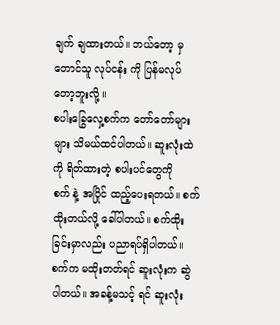ချက် ချထားတယ်။ ဘယ်တော့ မှ တောင်သူ လုပ်ငန်း ကို ပြန်မလုပ်တော့ဘူးလို့ ။
စပါးခြွေလှေ့စက်က တော်တော်များများ သိမယ်ထင်ပါတယ်။ ဆူးလုံးထဲကို ရိတ်ထားတဲ့ စပါးပင်တွေကို
စက် နဲ့ အပြိုင် ထည့်ပေးရတယ်။ စက်ထိုးတယ်လို့ ခေါ်ပါတယ်။ စက်ထိုးခြင်းမှာလည်း ပညာရပ်ရှိပါတယ်။
စက်က မထိုးတတ်ရင် ဆူးလုံးက ဆွဲပါတယ်။ အခန့်မသင့် ရင် ဆူးလုံး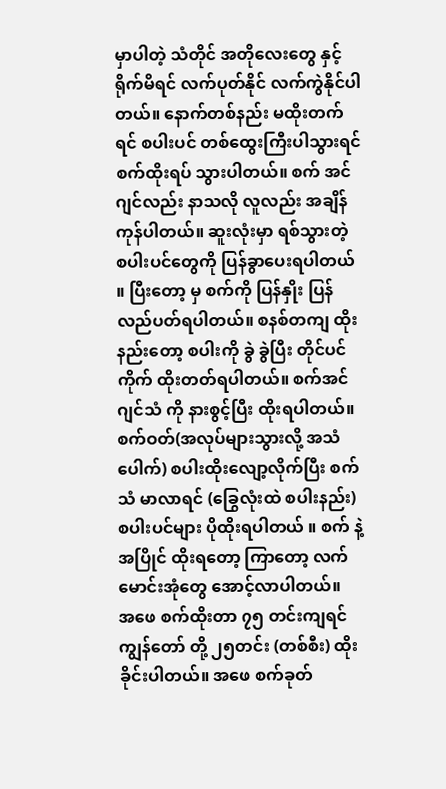မှာပါတဲ့ သံတိုင် အတိုလေးတွေ နှင့်
ရိုက်မိရင် လက်ပုတ်နိုင် လက်ကွဲနိုင်ပါတယ်။ နောက်တစ်နည်း မထိုးတက်ရင် စပါးပင် တစ်ထွေးကြီးပါသွားရင်
စက်ထိုးရပ် သွားပါတယ်။ စက် အင်ဂျင်လည်း နာသလို လူလည်း အချိန်ကုန်ပါတယ်။ ဆူးလုံးမှာ ရစ်သွားတဲ့
စပါးပင်တွေကို ပြန်ခွာပေးရပါတယ် ။ ပြီးတော့ မှ စက်ကို ပြန်နှိုး ပြန်လည်ပတ်ရပါတယ်။ စနစ်တကျ ထိုးနည်းတော့ စပါးကို ခွဲ ခွဲပြီး တိုင်ပင် ကိုက် ထိုးတတ်ရပါတယ်။ စက်အင်ဂျင်သံ ကို နားစွင့်ပြီး ထိုးရပါတယ်။
စက်ဝတ်(အလုပ်များသွားလို့ အသံပေါက်) စပါးထိုးလျော့လိုက်ပြီး စက်သံ မာလာရင် (ခြွေလုံးထဲ စပါးနည်း)
စပါးပင်များ ပိုထိုးရပါတယ် ။ စက် နဲ့ အပြိုင် ထိုးရတော့ ကြာတော့ လက်မောင်းအုံတွေ အောင့်လာပါတယ်။
အဖေ စက်ထိုးတာ ၇၅ တင်းကျရင် ကျွန်တော် တို့ ၂၅တင်း (တစ်စီး) ထိုးခိုင်းပါတယ်။ အဖေ စက်ခုတ်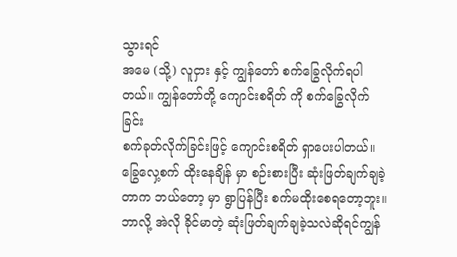သွားရင်
အမေ (သို့) လူငှား နှင့် ကျွန်တော် စက်ခြွေလိုက်ရပါတယ်။ ကျွန်တော်တို့ ကျောင်းစရိတ် ကို စက်ခြွေလိုက်ခြင်း
စက်ခုတ်လိုက်ခြင်းဖြင့် ကျောင်းစရိတ် ရှာပေးပါတယ်။ ခြွေလှေ့စက် ထိုးနေချိန် မှာ စဉ်းစားပြီး ဆုံးဖြတ်ချက်ချခဲ့တာက ဘယ်တော့ မှာ ရွာပြန်ပြီး စက်မထိုးစေရတော့ဘူး။ ဘာလို့ အဲလို ခိုင်မာတဲ့ ဆုံးဖြတ်ချက်ချခဲ့သလဲဆိုရင်ကျွန်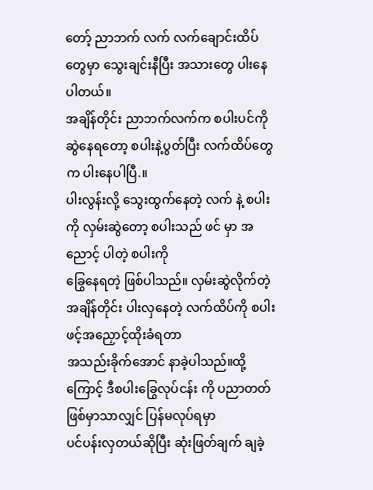တော့် ညာဘက် လက် လက်ချောင်းထိပ်တွေမှာ သွေးချင်းနီပြီး အသားတွေ ပါးနေပါတယ်။
အချိန်တိုင်း ညာဘက်လက်က စပါးပင်ကို ဆွဲနေရတော့ စပါးနဲ့ပွတ်ပြီး လက်ထိပ်တွေက ပါးနေပါပြီ.။
ပါးလွန်းလို့ သွေးထွက်နေတဲ့ လက် နဲ့ စပါးကို လှမ်းဆွဲတော့ စပါးသည် ဖင် မှာ အညောင့် ပါတဲ့ စပါးကို
ခြွေနေရတဲ့ ဖြစ်ပါသည်။ လှမ်းဆွဲလိုက်တဲ့ အချိန်တိုင်း ပါးလှနေတဲ့ လက်ထိပ်ကို စပါးဖင့်အညှောင့်ထိုးခံရတာ
အသည်းခိုက်အောင် နာခဲ့ပါသည်။ထို့ကြောင့် ဒီစပါးခြွေလုပ်ငန်း ကို ပညာတတ်ဖြစ်မှာသာလျှင် ပြန်မလုပ်ရမှာ
ပင်ပန်းလှတယ်ဆိုပြီး ဆုံးဖြတ်ချက် ချခဲ့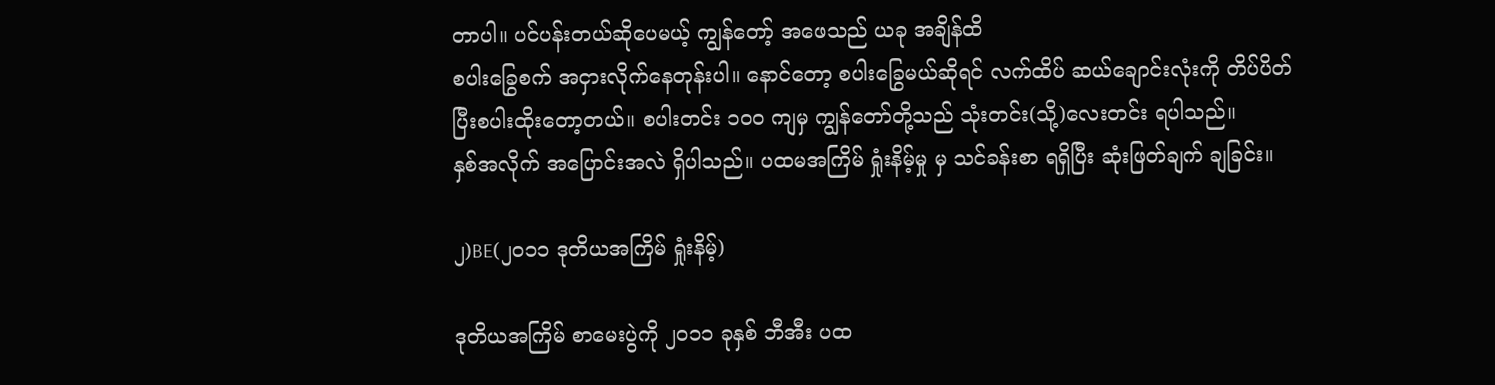တာပါ။ ပင်ပန်းတယ်ဆိုပေမယ့် ကျွန်တော့် အဖေသည် ယခု အချိန်ထိ
စပါးခြွေစက် အငှားလိုက်နေတုန်းပါ။ နောင်တော့ စပါးခြွေမယ်ဆိုရင် လက်ထိပ် ဆယ်ချောင်းလုံးကို တိပ်ပိတ်ပြီးစပါးထိုးတော့တယ်။ စပါးတင်း ၁၀၀ ကျမှ ကျွန်တော်တို့သည် သုံးတင်း(သို့)လေးတင်း ရပါသည်။
နှစ်အလိုက် အပြောင်းအလဲ ရှိပါသည်။ ပထမအကြိမ် ရှုံးနိမ့်မှု မှ သင်ခန်းစာ ရရှိပြီး ဆုံးဖြတ်ချက် ချခြင်း။

၂)BE(၂၀၁၁ ဒုတိယအကြိမ် ရှုံးနိမ့်)

ဒုတိယအကြိမ် စာမေးပွဲကို ၂၀၁၁ ခုနှစ် ဘီအီး ပထ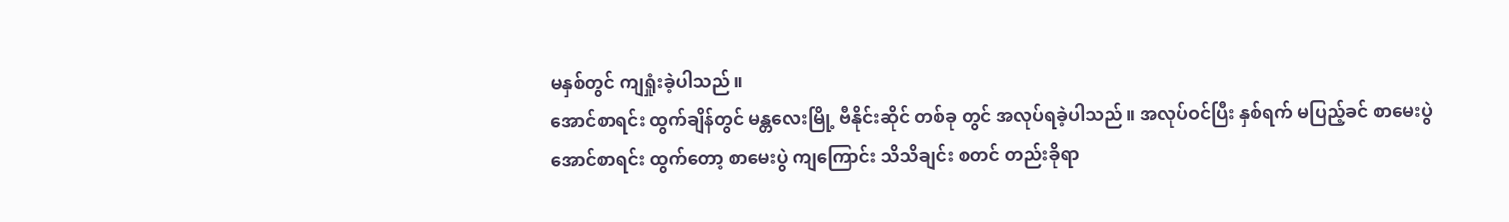မနှစ်တွင် ကျရှုံးခဲ့ပါသည်။
အောင်စာရင်း ထွက်ချိန်တွင် မန္တလေးမြို့ ဗီနိုင်းဆိုင် တစ်ခု တွင် အလုပ်ရခဲ့ပါသည်။ အလုပ်ဝင်ပြီး နှစ်ရက် မပြည့်ခင် စာမေးပွဲ အောင်စာရင်း ထွက်တော့ စာမေးပွဲ ကျကြောင်း သိသိချင်း စတင် တည်းခိုရာ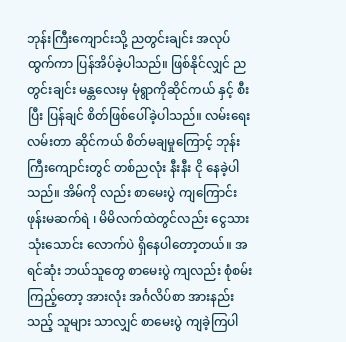ဘုန်းကြီးကျောင်းသို့ ညတွင်းချင်း အလုပ်ထွက်ကာ ပြန်အိပ်ခဲ့ပါသည်။ ဖြစ်နိုင်လျှင် ညတွင်းချင်း မန္တလေးမှ မုံရွာကိုဆိုင်ကယ် နှင့် စီးပြီး ပြန်ချင် စိတ်ဖြစ်ပေါ်ခဲ့ပါသည်။ လမ်းရေး လမ်းတာ ဆိုင်ကယ် စိတ်မချမှုကြောင့် ဘုန်းကြီးကျောင်းတွင် တစ်ညလုံး နီးနီး ငို နေခဲ့ပါသည်။ အိမ်ကို လည်း စာမေးပွဲ ကျကြောင်း ဖုန်းမဆက်ရဲ ၊ မိမိလက်ထဲတွင်လည်း ငွေသား သုံးသောင်း လောက်ပဲ ရှိနေပါတော့တယ်။ အရင်ဆုံး ဘယ်သူတွေ စာမေးပွဲ ကျလည်း စုံစမ်းကြည့်တော့ အားလုံး အင်္ဂလိပ်စာ အားနည်း သည့် သူများ သာလျှင် စာမေးပွဲ ကျခဲ့ကြပါ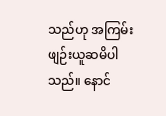သည်ဟု အကြမ်းဖျဉ်းယူဆမိပါသည်။ နောင်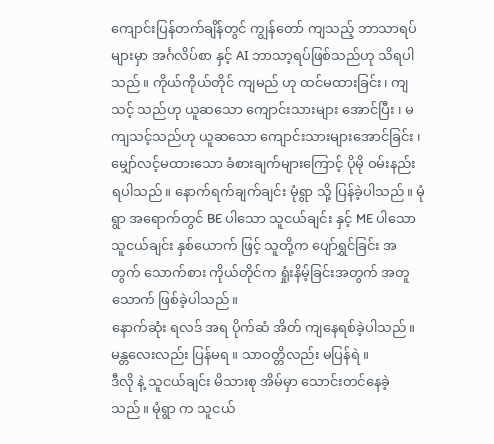ကျောင်းပြန်တက်ချိန်တွင် ကျွန်တော် ကျသည့် ဘာသာရပ်များမှာ အင်္ဂလိပ်စာ နှင့် AI ဘာသာ့ရပ်ဖြစ်သည်ဟု သိရပါသည်။ ကိုယ်ကိုယ်တိုင် ကျမည် ဟု ထင်မထားခြင်း၊ ကျသင့် သည်ဟု ယူဆသော ကျောင်းသားများ အောင်ပြီး ၊ မကျသင့်သည်ဟု ယူဆသော ကျောင်းသားများအောင်ခြင်း ၊ မျှော်လင့်မထားသော ခံစားချက်များကြောင့် ပိုမို ဝမ်းနည်း ရပါသည်။ နောက်ရက်ချက်ချင်း မုံရွာ သို့ ပြန်ခဲ့ပါသည်။ မုံရွာ အရောက်တွင် BE ပါသော သူငယ်ချင်း နှင့် ME ပါသော သူငယ်ချင်း နှစ်ယောက် ဖြင့် သူတို့က ပျော်ရွှင်ခြင်း အတွက် သောက်စား ကိုယ်တိုင်က ရှုံးနိမ့်ခြင်းအတွက် အတူသောက် ဖြစ်ခဲ့ပါသည်။
နောက်ဆုံး ရလဒ် အရ ပိုက်ဆံ အိတ် ကျနေရစ်ခဲ့ပါသည်။ မန္တလေးလည်း ပြန်မရ ။ သာဝတ္တိလည်း မပြန်ရဲ ။
ဒီလို နဲ့ သူငယ်ချင်း မိသားစု အိမ်မှာ သောင်းတင်နေခဲ့သည်။ မုံရွာ က သူငယ်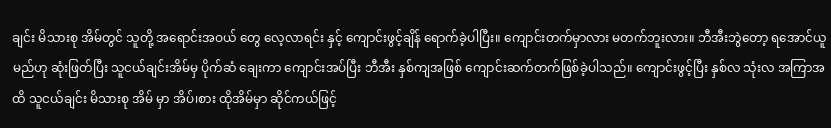ချင်း မိသားစု အိမ်တွင် သူတို့ အရောင်းအဝယ် တွေ လေ့လာရင်း နှင့် ကျောင်းဖွင့်ချိန် ရောက်ခဲ့ပါပြီး။ ကျောင်းတက်မှာလား မတက်ဘူးလား။ ဘီအီးဘွဲတော့ ရအောင်ယူမည်ဟု ဆုံးဖြတ်ပြီး သူငယ်ချင်းအိမ်မှ ပိုက်ဆံ ချေးကာ ကျောင်းအပ်ပြီး ဘီအီး နှစ်ကျအဖြစ် ကျောင်းဆက်တက်ဖြစ်ခဲ့ပါသည်။ ကျောင်းဖွင့်ပြီး နှစ်လ သုံးလ အကြာအထိ သူငယ်ချင်း မိသားစု အိမ် မှာ အိပ်၊စား ထိုအိမ်မှာ ဆိုင်ကယ်ဖြင့်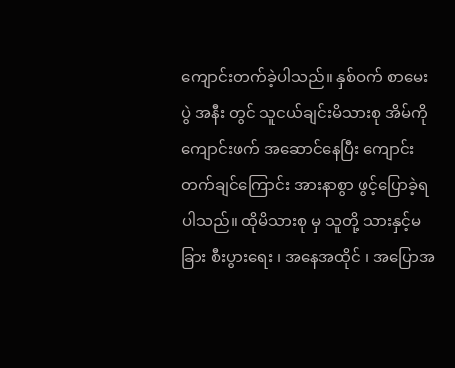ကျောင်းတက်ခဲ့ပါသည်။ နှစ်ဝက် စာမေးပွဲ အနီး တွင် သူငယ်ချင်းမိသားစု အိမ်ကို ကျောင်းဖက် အဆောင်နေပြီး ကျောင်းတက်ချင်ကြောင်း အားနာစွာ ဖွင့်ပြောခဲ့ရပါသည်။ ထိုမိသားစု မှ သူတို့ သားနှင့်မခြား စီးပွားရေး ၊ အနေအထိုင် ၊ အပြောအ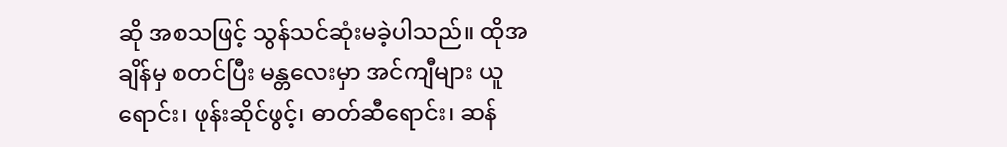ဆို အစသဖြင့် သွန်သင်ဆုံးမခဲ့ပါသည်။ ထိုအချိန်မှ စတင်ပြီး မန္တလေးမှာ အင်ကျီများ ယူရောင်း၊ ဖုန်းဆိုင်ဖွင့်၊ ဓာတ်ဆီရောင်း၊ ဆန်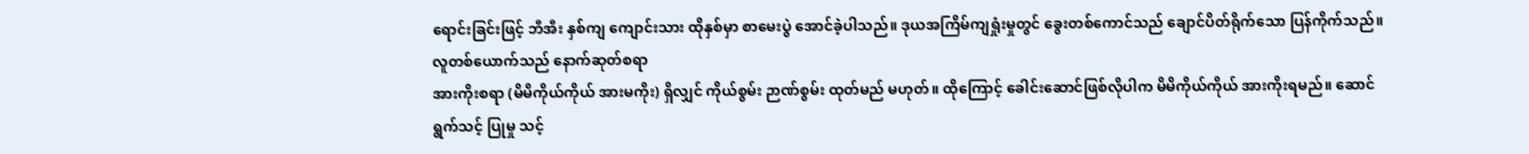ရောင်းခြင်းဖြင့် ဘီအီး နှစ်ကျ ကျောင်းသား ထိုနှစ်မှာ စာမေးပွဲ အောင်ခဲ့ပါသည်။ ဒုယအကြိမ်ကျရှုံးမှုတွင် ခွေးတစ်ကောင်သည် ချောင်ပိတ်ရိုက်သော ပြန်ကိုက်သည်။ လူတစ်ယောက်သည် နောက်ဆုတ်စရာ
အားကိုးစရာ (မိမိကိုယ်ကိုယ် အားမကိုး) ရှိလျှင် ကိုယ်စွမ်း ဉာဏ်စွမ်း ထုတ်မည် မဟုတ်။ ထိုကြောင့် ခေါင်းဆောင်ဖြစ်လိုပါက မိမိကိုယ်ကိုယ် အားကိုးရမည်။ ဆောင်ရွက်သင့် ပြုမှု သင့်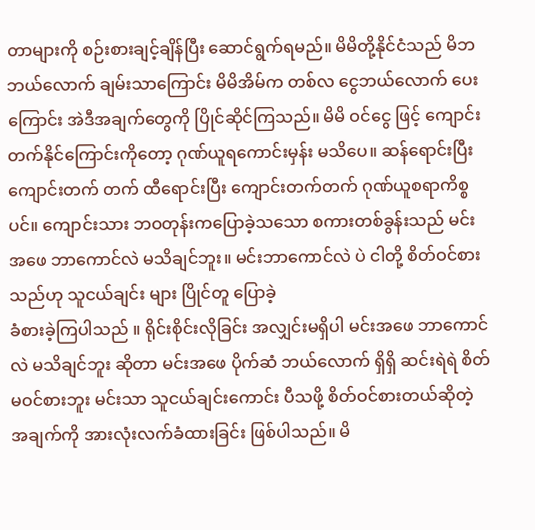တာများကို စဉ်းစားချင့်ချိန်ပြီး ဆောင်ရွက်ရမည်။ မိမိတို့နိုင်ငံသည် မိဘ ဘယ်လောက် ချမ်းသာကြောင်း မိမိအိမ်က တစ်လ ငွေဘယ်လောက် ပေးကြောင်း အဲဒီအချက်တွေကို ပြိုင်ဆိုင်ကြသည်။ မိမိ ဝင်ငွေ ဖြင့် ကျောင်းတက်နိုင်ကြောင်းကိုတော့ ဂုဏ်ယူရကောင်းမှန်း မသိပေ။ ဆန်ရောင်းပြီး ကျောင်းတက် တက် ထီရောင်းပြီး ကျောင်းတက်တက် ဂုဏ်ယူစရာကိစ္စပင်။ ကျောင်းသား ဘဝတုန်းကပြောခဲ့သသော စကားတစ်ခွန်းသည် မင်းအဖေ ဘာကောင်လဲ မသိချင်ဘူး။ မင်းဘာကောင်လဲ ပဲ ငါတို့ စိတ်ဝင်စားသည်ဟု သူငယ်ချင်း များ ပြိုင်တူ ပြောခဲ့
ခံစားခဲ့ကြပါသည် ။ ရိုင်းစိုင်းလိုခြင်း အလျှင်းမရှိပါ မင်းအဖေ ဘာကောင်လဲ မသိချင်ဘူး ဆိုတာ မင်းအဖေ ပိုက်ဆံ ဘယ်လောက် ရှိရှိ ဆင်းရဲရဲ စိတ်မဝင်စားဘူး မင်းသာ သူငယ်ချင်းကောင်း ပီသဖို့ စိတ်ဝင်စားတယ်ဆိုတဲ့ အချက်ကို အားလုံးလက်ခံထားခြင်း ဖြစ်ပါသည်။ မိ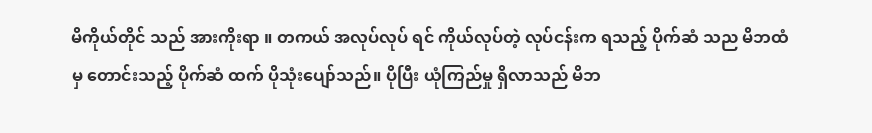မိကိုယ်တိုင် သည် အားကိုးရာ ။ တကယ် အလုပ်လုပ် ရင် ကိုယ်လုပ်တဲ့ လုပ်ငန်းက ရသည့် ပိုက်ဆံ သည မိဘထံ မှ တောင်းသည့် ပိုက်ဆံ ထက် ပိုသုံးပျော်သည်။ ပိုပြီး ယုံကြည်မှု ရှိလာသည် မိဘ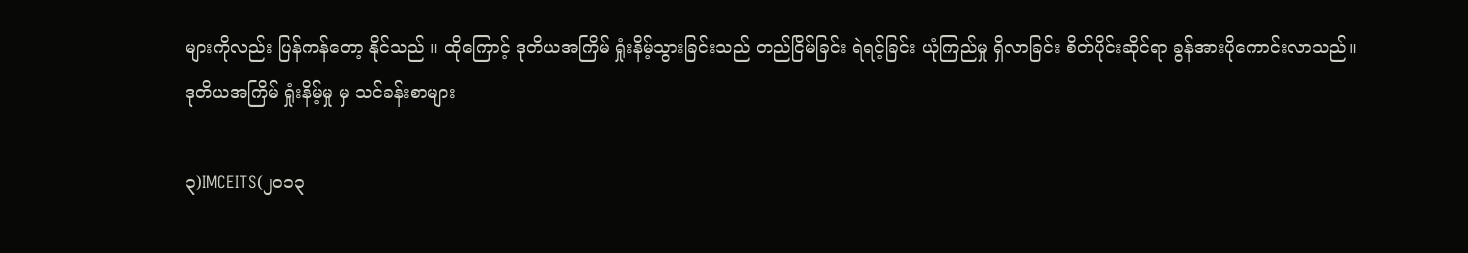များကိုလည်း ပြန်ကန်တော့ နိုင်သည် ။ ထိုကြောင့် ဒုတိယအကြိမ် ရှုံးနိမ့်သွားခြင်းသည် တည်ငြိမ်ခြင်း ရဲရင့်ခြင်း ယုံကြည်မှု ရှိလာခြင်း စိတ်ပိုင်းဆိုင်ရာ ခွန်အားပိုကောင်းလာသည်။
ဒုတိယအကြိမ် ရှုံးနိမ့်မှု မှ သင်ခန်းစာများ

၃)IMCEITS(၂၀၁၃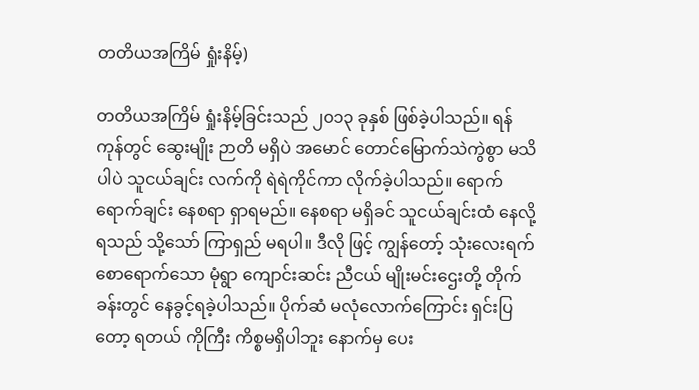တတိယအကြိမ် ရှုံးနိမ့်)

တတိယအကြိမ် ရှုံးနိမ့်ခြင်းသည် ၂၀၁၃ ခုနှစ် ဖြစ်ခဲ့ပါသည်။ ရန်ကုန်တွင် ဆွေးမျိုး ဉာတိ မရှိပဲ အမောင် တောင်မြောက်သဲကွဲစွာ မသိပါပဲ သူငယ်ချင်း လက်ကို ရဲရဲကိုင်ကာ လိုက်ခဲ့ပါသည်။ ရောက်ရောက်ချင်း နေစရာ ရှာရမည်။ နေစရာ မရှိခင် သူငယ်ချင်းထံ နေလို့ ရသည် သို့သော် ကြာရှည် မရပါ။ ဒီလို ဖြင့် ကျွန်တော့် သုံးလေးရက် စောရောက်သော မုံရွာ ကျောင်းဆင်း ညီငယ် မျိုးမင်းဌေးတို့ တိုက်ခန်းတွင် နေခွင့်ရခဲ့ပါသည်။ ပိုက်ဆံ မလုံလောက်ကြောင်း ရှင်းပြတော့ ရတယ် ကိုကြီး ကိစ္စမရှိပါဘူး နောက်မှ ပေး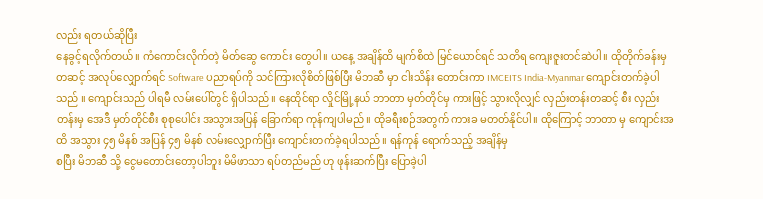လည်း ရတယ်ဆိုပြီး
နေခွင့်ရလိုက်တယ်။ ကံကောင်းလိုက်တဲ့ မိတ်ဆွေ ကောင်း တွေပါ။ ယနေ့ အချိန်ထိ မျက်စိထဲ မြင်ယောင်ရင် သတိရ ကျေးဇူးတင်ဆဲပါ။ ထိုတိုက်ခန်းမှ တဆင့် အလုပ်လျှောက်ရင် Software ပညာရပ်ကို သင်ကြားလိုစိတ်ဖြစ်ပြီး မိဘဆီ မှာ ငါးသိန်း တောင်းကာ IMCEITS India-Myanmar ကျောင်းတက်ခဲ့ပါသည် ။ ကျောင်းသည် ပါရမီ လမ်းပေါ်တွင် ရှိပါသည်။ နေထိုင်ရာ လှိုင်မြို့နယ် ဘာတာ မှတ်တိုင်မှ ကားဖြင့် သွားလိုလျှင် လှည်းတန်းတဆင့် စီး လှည်းတန်းမှ အေဒီ မှတ်တိုင်စီး စုစုပေါင်း အသွားအပြန် ခြောက်ရာ ကုန်ကျပါမည်။ ထိုခရီးစဉ်အတွက် ကားခ မတတ်နိုင်ပါ။ ထိုကြောင့် ဘာတာ မှ ကျောင်းအထိ အသွား ၄၅ မိနစ် အပြန် ၄၅ မိနစ် လမ်းလျှောက်ပြီး ကျောင်းတက်ခဲ့ရပါသည်။ ရန်ကုန် ရောက်သည့် အချိန်မှ
စပြီး မိဘဆီ သို့ ငွေမတောင်းတော့ပါဘူး မိမိဖာသာ ရပ်တည်မည် ဟု ဖုန်းဆက်ပြီး ပြောခဲ့ပါ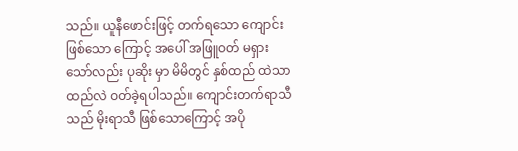သည်။ ယူနီဖောင်းဖြင့် တက်ရသော ကျောင်းဖြစ်သော ကြောင့် အပေါ် အဖြူဝတ် မရှားသော်လည်း ပုဆိုး မှာ မိမိတွင် နှစ်ထည် ထဲသာ ထည်လဲ ဝတ်ခဲ့ရပါသည်။ ကျောင်းတက်ရာသီသည် မိုးရာသီ ဖြစ်သောကြောင့် အပို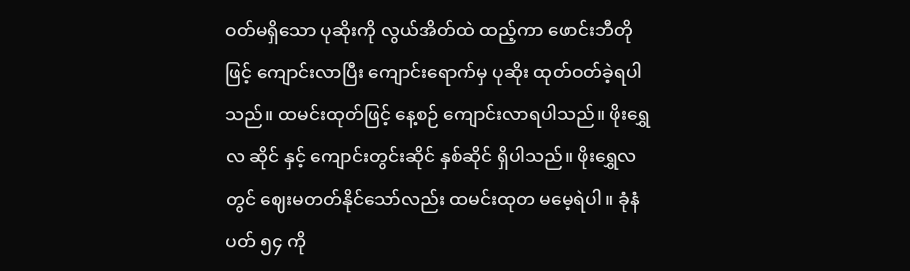ဝတ်မရှိသော ပုဆိုးကို လွယ်အိတ်ထဲ ထည့်ကာ ဖောင်းဘီတိုဖြင့် ကျောင်းလာပြီး ကျောင်းရောက်မှ ပုဆိုး ထုတ်ဝတ်ခဲ့ရပါသည်။ ထမင်းထုတ်ဖြင့် နေ့စဉ် ကျောင်းလာရပါသည်။ ဖိုးရွှေလ ဆိုင် နှင့် ကျောင်းတွင်းဆိုင် နှစ်ဆိုင် ရှိပါသည်။ ဖိုးရွှေလတွင် ဈေးမတတ်နိုင်သော်လည်း ထမင်းထုတ မမေ့ရဲပါ။ ခုံနံပတ် ၅၄ ကို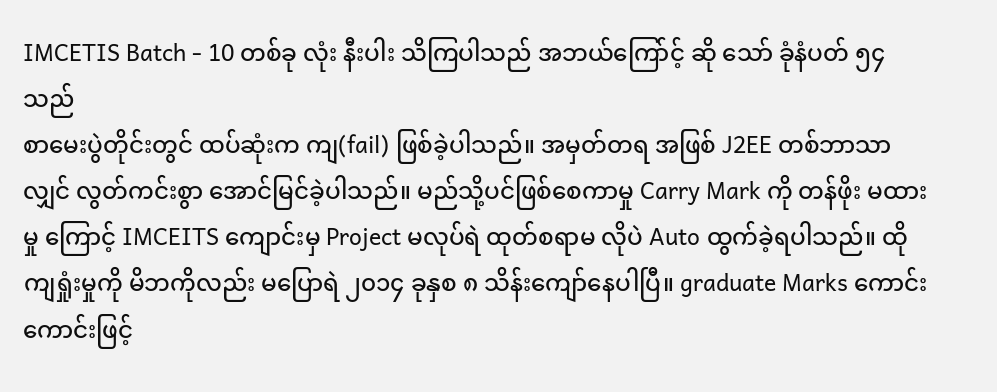IMCETIS Batch - 10 တစ်ခု လုံး နီးပါး သိကြပါသည် အဘယ်ကြော်င့် ဆို သော် ခုံနံပတ် ၅၄ သည်
စာမေးပွဲတိုင်းတွင် ထပ်ဆုံးက ကျ(fail) ဖြစ်ခဲ့ပါသည်။ အမှတ်တရ အဖြစ် J2EE တစ်ဘာသာ လျှင် လွတ်ကင်းစွာ အောင်မြင်ခဲ့ပါသည်။ မည်သို့ပင်ဖြစ်စေကာမှု Carry Mark ကို တန်ဖိုး မထားမှု ကြောင့် IMCEITS ကျောင်းမှ Project မလုပ်ရဲ ထုတ်စရာမ လိုပဲ Auto ထွက်ခဲ့ရပါသည်။ ထိုကျရှုံးမှုကို မိဘကိုလည်း မပြောရဲ ၂၀၁၄ ခုနှစ ၈ သိန်းကျော်နေပါပြီ။ graduate Marks ကောင်းကောင်းဖြင့်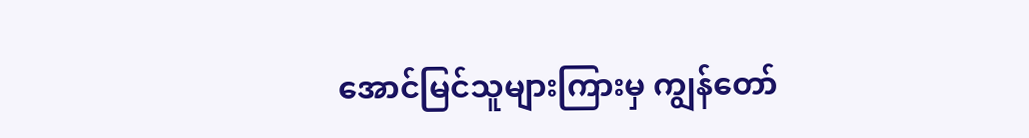အောင်မြင်သူများကြားမှ ကျွန်တော်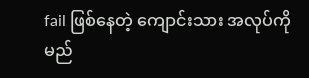fail ဖြစ်နေတဲ့ ကျောင်းသား အလုပ်ကို မည်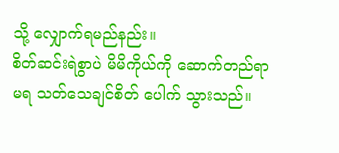သို့ လျှောက်ရမည်နည်း။
စိတ်ဆင်းရဲစွာပဲ မိမိကိုယ်ကို ဆောက်တည်ရာ မရ သတ်သေချင်စိတ် ပေါက် သွားသည်။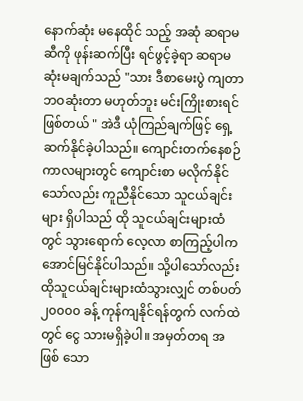နောက်ဆုံး မနေထိုင် သည့် အဆုံ ဆရာမ ဆီကို ဖုန်းဆက်ပြီး ရင်ဖွင့်ခဲ့ရာ ဆရာမ ဆုံးမချက်သည် "သား ဒီစာမေးပွဲ ကျတာ ဘဝဆုံးတာ မဟုတ်ဘူး မင်းကြိုးစားရင် ဖြစ်တယ် " အဲဒီ ယုံကြည်ချက်ဖြင့် ရှေ့ဆက်နိုင်ခဲ့ပါသည်။ ကျောင်းတက်နေစဉ်ကာလများတွင် ကျောင်းစာ မလိုက်နိုင်သော်လည်း ကူညီနိုင်သော သူငယ်ချင်းများ ရှိပါသည် ထို သူငယ်ချင်းများထံတွင် သွားရောက် လေ့လာ စာကြည့်ပါက အောင်မြင်နိုင်ပါသည်။ သို့ပါသော်လည်း ထိုသူငယ်ချင်းများထံသွားလျှင် တစ်ပတ် ၂၀၀၀၀ ခန့် ကုန်ကျနိုင်ရန်တွက် လက်ထဲတွင် ငွေ သားမရှိခဲ့ပါ။ အမှတ်တရ အဖြစ် သော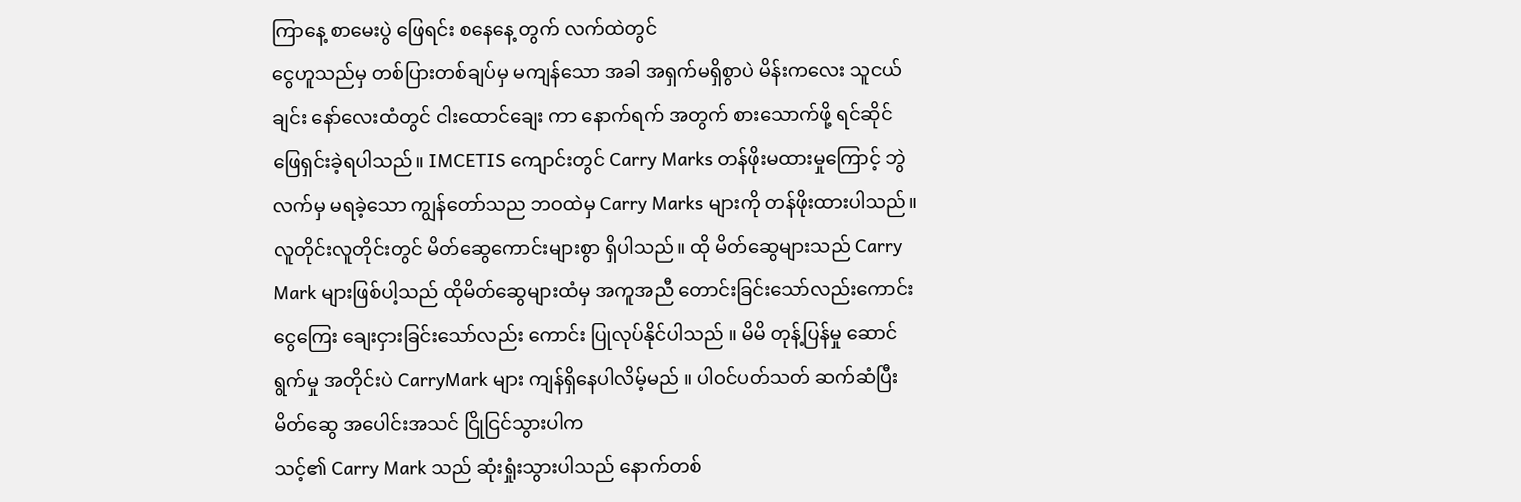ကြာနေ့ စာမေးပွဲ ဖြေရင်း စနေနေ့ တွက် လက်ထဲတွင်
ငွေဟူသည်မှ တစ်ပြားတစ်ချပ်မှ မကျန်သော အခါ အရှက်မရှိစွာပဲ မိန်းကလေး သူငယ်ချင်း နော်လေးထံတွင် ငါးထောင်ချေး ကာ နောက်ရက် အတွက် စားသောက်ဖို့ ရင်ဆိုင် ဖြေရှင်းခဲ့ရပါသည်။ IMCETIS ကျောင်းတွင် Carry Marks တန်ဖိုးမထားမှုကြောင့် ဘွဲလက်မှ မရခဲ့သော ကျွန်တော်သည ဘဝထဲမှ Carry Marks များကို တန်ဖိုးထားပါသည်။ လူတိုင်းလူတိုင်းတွင် မိတ်ဆွေကောင်းများစွာ ရှိပါသည်။ ထို မိတ်ဆွေများသည် Carry Mark များဖြစ်ပါ့သည် ထိုမိတ်ဆွေများထံမှ အကူအညီ တောင်းခြင်းသော်လည်းကောင်း ငွေကြေး ချေးငှားခြင်းသော်လည်း ကောင်း ပြုလုပ်နိုင်ပါသည် ။ မိမိ တုန့်ပြန်မှု ဆောင်ရွက်မှု အတိုင်းပဲ CarryMark များ ကျန်ရှိနေပါလိမ့်မည် ။ ပါဝင်ပတ်သတ် ဆက်ဆံပြီး မိတ်ဆွေ အပေါင်းအသင် ငြိုငြင်သွားပါက
သင့်၏ Carry Mark သည် ဆုံးရှုံးသွားပါသည် နောက်တစ်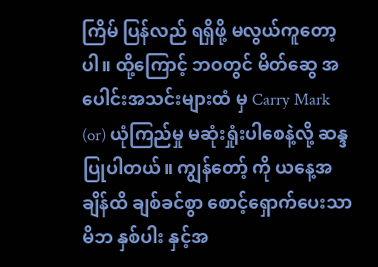ကြိမ် ပြန်လည် ရရှိဖို့ မလွယ်ကူတော့ပါ။ ထို့ကြောင့် ဘဝတွင် မိတ်ဆွေ အပေါင်းအသင်းများထံ မှ Carry Mark (or) ယုံကြည်မှု မဆုံးရှုံးပါစေနဲ့လို့ ဆန္ဒပြုပါတယ်။ ကျွန်တော့် ကို ယနေ့အချိန်ထိ ချစ်ခင်စွာ စောင့်ရှောက်ပေးသာ မိဘ နှစ်ပါး နှင့်အ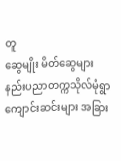တူ
ဆွေမျိုး မိတ်ဆွေများ နည်းပညာတက္ကသိုလ်မုံရွာ ကျောင်းဆင်းများ အခြား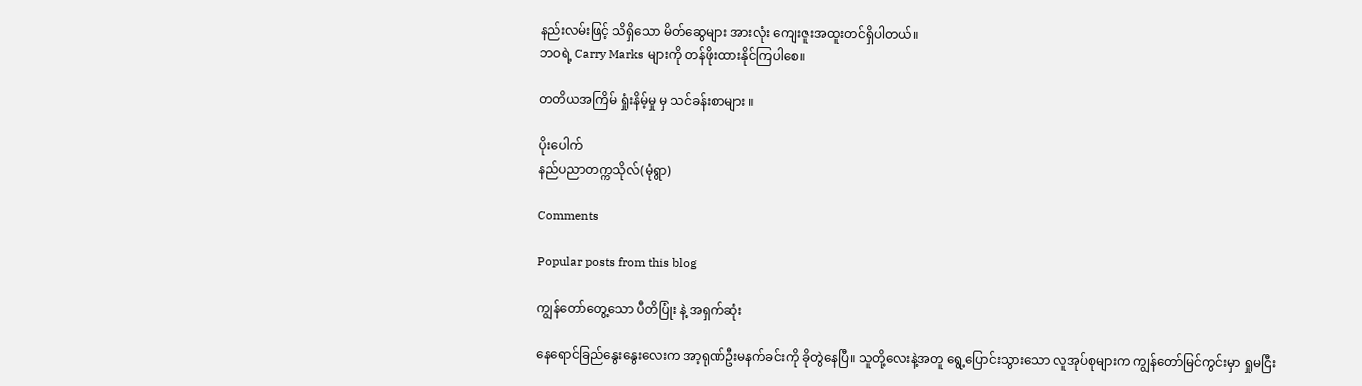နည်းလမ်းဖြင့် သိရှိသော မိတ်ဆွေများ အားလုံး ကျေးဇူးအထူးတင်ရှိပါတယ်။
ဘဝရဲ့ Carry Marks များကို တန်ဖိုးထားနိုင်ကြပါစေ။

တတိယအကြိမ် ရှုံးနိမ့်မှု မှ သင်ခန်းစာများ ။

ပိုးပေါက်
နည်ပညာတက္ကသိုလ်(မုံရွာ)

Comments

Popular posts from this blog

ကျွန်တော်တွေ့သော ပီတိပြုံး နဲ့ အရှက်ဆုံး

နေရောင်ခြည်နွေးနွေးလေးက အာ့ရုဏ်ဦးမနက်ခင်းကို ခိုတွဲနေပြီ။ သူတို့လေးနဲ့အတူ ရွေ့ပြောင်းသွားသော လူအုပ်စုများက ကျွန်တော်မြင်ကွင်းမှာ ရှုမငြီး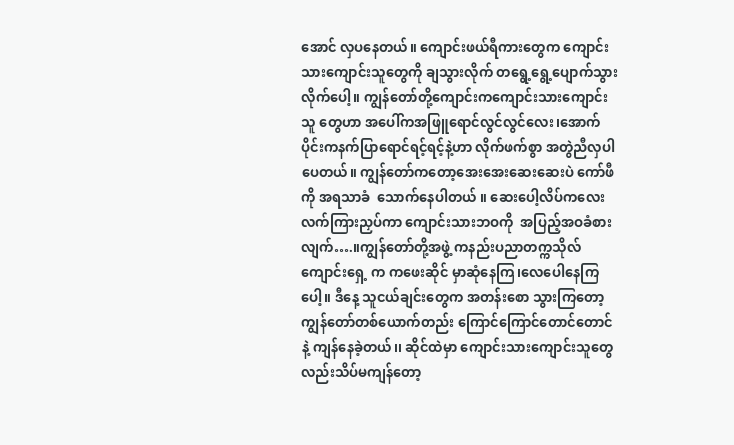အောင် လှပနေတယ်။ ကျောင်းဖယ်ရီကားတွေက ကျောင်းသားကျောင်းသူတွေကို ချသွားလိုက် တရွေ့ရွေ့ပျောက်သွားလိုက်ပေါ့။ ကျွန်တော်တို့ကျောင်းကကျောင်းသားကျောင်းသူ တွေဟာ အပေါ်ကအဖြူရောင်လွင်လွင်လေး၊အောက်ပိုင်းကနက်ပြာရောင်ရင့်ရင့်နဲ့ဟာ လိုက်ဖက်စွာ အတွဲညီလှပါပေတယ်။ ကျွန်တော်ကတော့အေးအေးဆေးဆေးပဲ ကော်ဖီကို အရသာခံ  သောက်နေပါတယ် ။ ဆေးပေါ့လိပ်ကလေး လက်ကြားညှပ်ကာ ကျောင်းသားဘဝကို  အပြည့်အဝခံစားလျက်….။ကျွန်တော်တို့အဖွဲ့ ကနည်းပညာတက္ကသိုလ်ကျောင်းရှေ့ က ကဖေးဆိုင် မှာဆုံနေကြ၊လေပေါနေကြပေါ့။ ဒီနေ့ သူငယ်ချင်းတွေက အတန်းစော သွားကြတော့ ကျွန်တော်တစ်ယောက်တည်း ကြောင်ကြောင်တောင်တောင် နဲ့ ကျန်နေခဲ့တယ်၊၊ ဆိုင်ထဲမှာ ကျောင်းသားကျောင်းသူတွေ လည်းသိပ်မကျန်တော့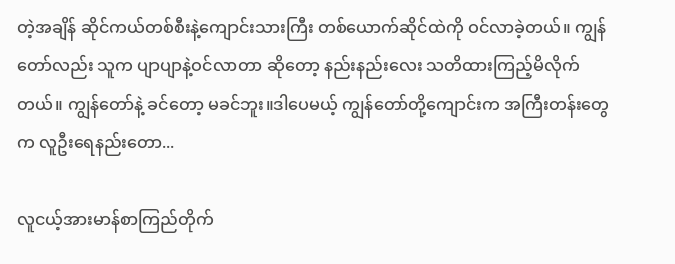တဲ့အချိန် ဆိုင်ကယ်တစ်စီးနဲ့ကျောင်းသားကြီး တစ်ယောက်ဆိုင်ထဲကို ဝင်လာခဲ့တယ်။ ကျွန်တော်လည်း သူက ပျာပျာနဲ့ဝင်လာတာ ဆိုတော့ နည်းနည်းလေး သတိထားကြည့်မိလိုက်တယ်။ ကျွန်တော်နဲ့ ခင်တော့ မခင်ဘူး။ဒါပေမယ့် ကျွန်တော်တို့ကျောင်းက အကြီးတန်းတွေက လူဦးရေနည်းတော...

လူငယ့်အားမာန်စာကြည်တိုက်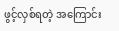ဖွင့်လှစ်ရတဲ့ အကြောင်း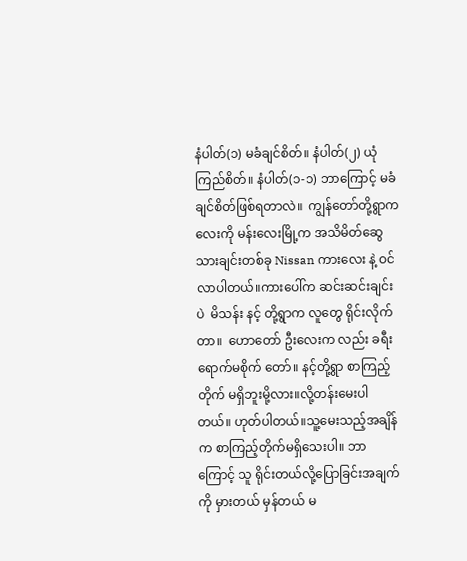နံပါတ်(၁) မခံချင်စိတ်။ နံပါတ်(၂) ယုံကြည်စိတ်။ နံပါတ်(၁-၁) ဘာကြောင့် မခံချင်စိတ်ဖြစ်ရတာလဲ။  ကျွန်တော်တို့ရွာကလေးကို မန်းလေးမြို့က အသိမိတ်ဆွေ သားချင်းတစ်ခု Nissan ကားလေး နဲ့ ဝင်လာပါတယ်။ကားပေါ်က ဆင်းဆင်းချင်းပဲ  မိသန်း နင့် တို့ရွာက လူတွေ ရိုင်းလိုက်တာ။  ဟောတော် ဦးလေးက လည်း ခရီးရောက်မစိုက် တော်။ နင့်တို့ရွာ စာကြည့်တိုက် မရှိဘူးမို့လား။လို့တန်းမေးပါတယ်။ ဟုတ်ပါတယ်။သူ့မေးသည့်အချိန်က စာကြည့်တိုက်မရှိသေးပါ။ ဘာကြောင့် သူ ရိုင်းတယ်လို့ပြောခြင်းအချက်ကို မှားတယ် မှန်တယ် မ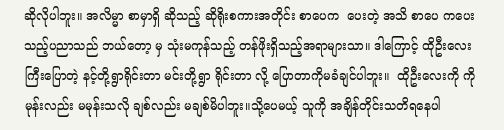ဆိုလိုပါဘူး။ အလိမ္မာ စာမှာရှိ ဆိုသည့် ဆိုရိုးစကားအတိုင်း စာပေက  ပေးတဲ့ အသိ စာပေ ကပေးသည့်ပညာသည် ဘယ်တော့ မှ သုံးမကုန်သည့် တန်ဖိုးရှိသည့်အရာများသာ။ ဒါကြောင့် ထိုဦးလေး ကြီးပြောတဲ့ နင့်တို့ရွာရိုင်းတာ မင်းတို့ရွာ ရိုင်းတာ လို့ ပြောတာကိုမခံချင်ပါဘူး။  ထိုဦးလေးကို ကို မုန်းလည်း မမုန်းသလို ချစ်လည်း မချစ်မိပါဘူး။သို့ပေမယ့် သူကို အချိန်တိုင်းသတိရနေပါ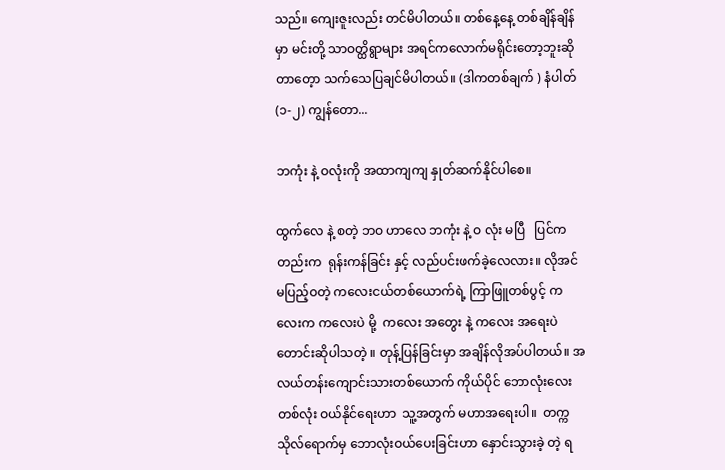သည်။ ကျေးဇူးလည်း တင်မိပါတယ်။ တစ်နေ့နေ့ တစ်ချိန်ချိန် မှာ မင်းတို့ သာဝတ္ထိရွာများ အရင်ကလောက်မရိုင်းတော့ဘူးဆိုတာတေ့ာ သက်သေပြချင်မိပါတယ်။ (ဒါကတစ်ချက် ) နံပါတ်(၁-၂) ကျွန်တော...

ဘကုံး နဲ့ ဝလုံးကို အထာကျကျ နှုတ်ဆက်နိုင်ပါစေ။

ထွက်လေ နဲ့ စတဲ့ ဘဝ ဟာလေ ဘကုံး နဲ့ ဝ လုံး မပြီ   ပြင်ကတည်းက  ရုန်းကန်ခြင်း နှင့် လည်ပင်းဖက်ခဲ့လေလား။ လိုအင်မပြည့်ဝတဲ့ ကလေးငယ်တစ်ယောက်ရဲ့ ကြာဖြူတစ်ပွင့် ကလေးက ကလေးပဲ မို့  ကလေး အတွေး နဲ့ ကလေး အရေးပဲ တောင်းဆိုပါသတဲ့ ။ တုန့်ပြန်ခြင်းမှာ အချိန်လိုအပ်ပါတယ်။ အလယ်တန်းကျောင်းသားတစ်ယောက် ကိုယ်ပိုင် ဘောလုံးလေးတစ်လုံး ဝယ်နိုင်ရေးဟာ  သူ့အတွက် မဟာအရေးပါ။  တက္ကသိုလ်ရောက်မှ ဘောလုံးဝယ်ပေးခြင်းဟာ နှောင်းသွားခဲ့ တဲ့ ရ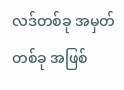လဒ်တစ်ခု အမှတ်တစ်ခု အဖြစ်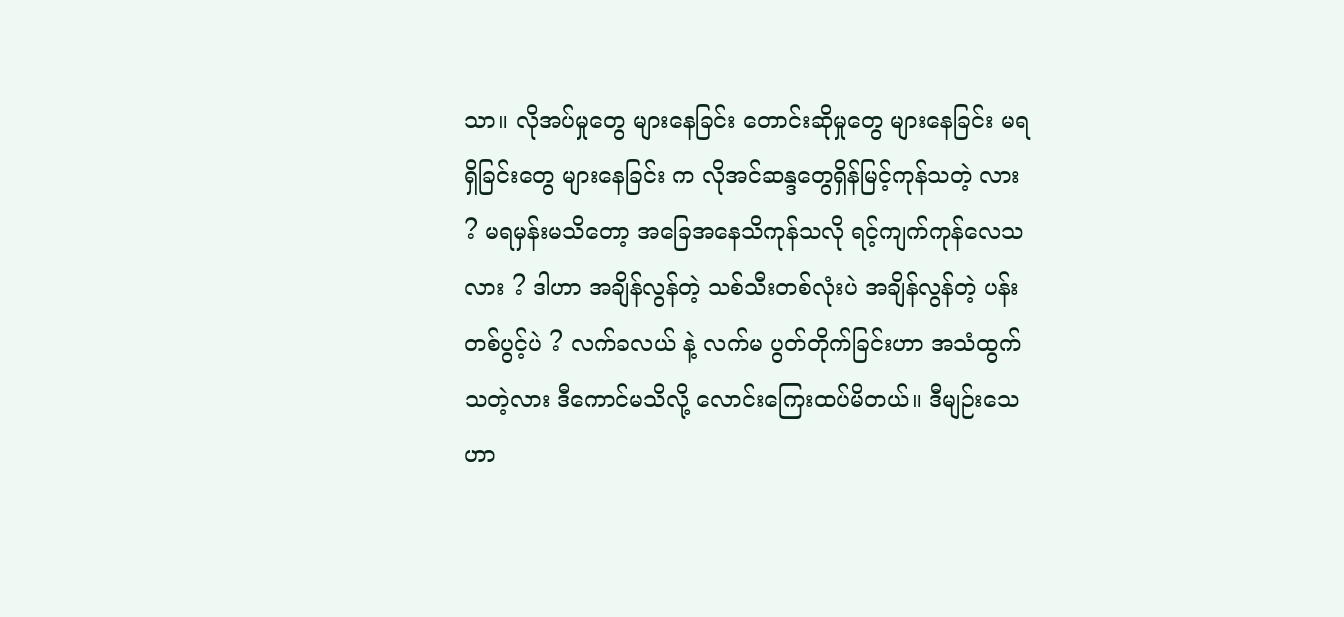သာ။ လိုအပ်မှုတွေ များနေခြင်း တောင်းဆိုမှုတွေ များနေခြင်း မရရှိခြင်းတွေ များနေခြင်း က လိုအင်ဆန္ဒတွေရှိန်မြင့်ကုန်သတဲ့ လား ? မရမှန်းမသိတော့ အခြေအနေသိကုန်သလို ရင့်ကျက်ကုန်လေသလား ? ဒါဟာ အချိန်လွန်တဲ့ သစ်သီးတစ်လုံးပဲ အချိန်လွန်တဲ့ ပန်းတစ်ပွင့်ပဲ ? လက်ခလယ် နဲ့ လက်မ ပွတ်တိုက်ခြင်းဟာ အသံထွက်သတဲ့လား ဒီကောင်မသိလို့ လောင်းကြေးထပ်မိတယ်။ ဒီမျဉ်းသေဟာ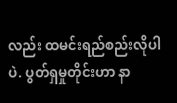လည်း ထမင်းရည်စည်းလိုပါပဲ. ပွတ်ရှမှုတိုင်းဟာ နာ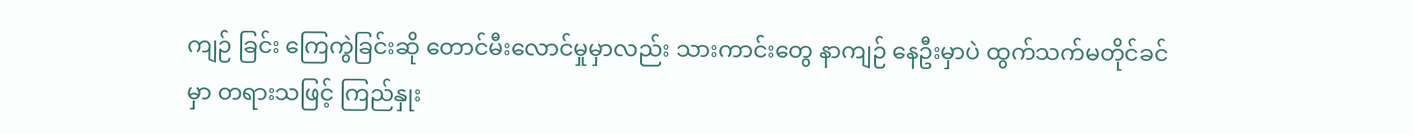ကျဉ် ခြင်း ကြေကွဲခြင်းဆို တောင်မီးလောင်မှုမှာလည်း သားကာင်းတွေ နာကျဉ် နေဦးမှာပဲ ထွက်သက်မတိုင်ခင်မှာ တရားသဖြင့် ကြည်နှုး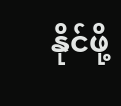နိုင်ဖို့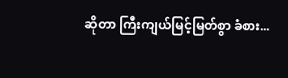ဆိုတာ ကြီးကျယ်မြင့်မြတ်စွာ ခံစား...